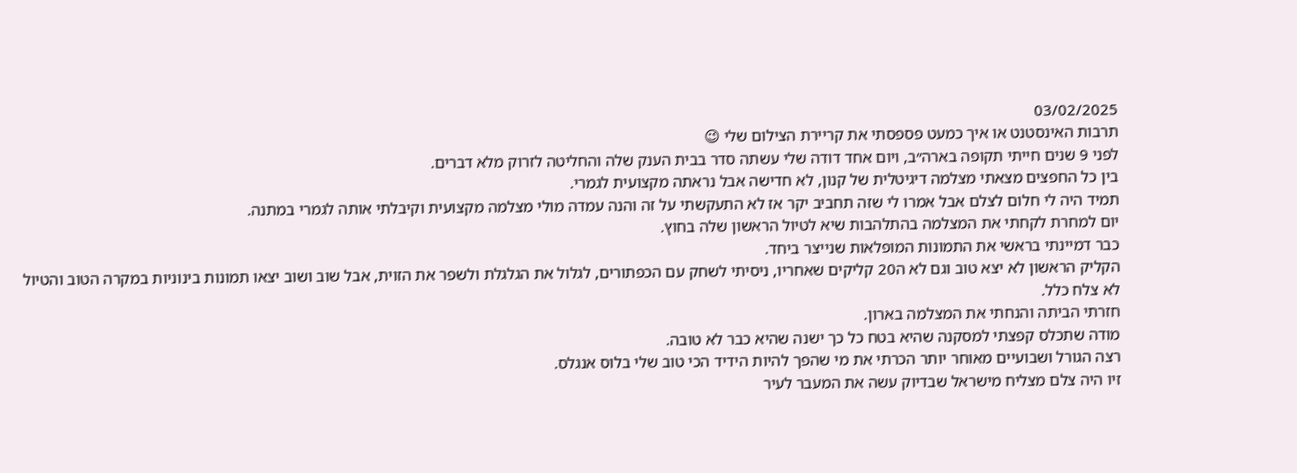03/02/2025
תרבות האינסטנט או איך כמעט פספסתי את קריירת הצילום שלי 😉
לפני 9 שנים חייתי תקופה בארה״ב, ויום אחד דודה שלי עשתה סדר בבית הענק שלה והחליטה לזרוק מלא דברים.
בין כל החפצים מצאתי מצלמה דיגיטלית של קנון, לא חדישה אבל נראתה מקצועית לגמרי.
תמיד היה לי חלום לצלם אבל אמרו לי שזה תחביב יקר אז לא התעקשתי על זה והנה עמדה מולי מצלמה מקצועית וקיבלתי אותה לגמרי במתנה.
יום למחרת לקחתי את המצלמה בהתלהבות שיא לטיול הראשון שלה בחוץ.
כבר דמיינתי בראשי את התמונות המופלאות שנייצר ביחד.
הקליק הראשון לא יצא טוב וגם לא ה20 קליקים שאחריו, ניסיתי לשחק עם הכפתורים, לגלול את הגלגלת ולשפר את הזוית, אבל שוב ושוב יצאו תמונות בינוניות במקרה הטוב והטיול לא צלח כלל.
חזרתי הביתה והנחתי את המצלמה בארון.
מודה שתכלס קפצתי למסקנה שהיא בטח כל כך ישנה שהיא כבר לא טובה.
רצה הגורל ושבועיים מאוחר יותר הכרתי את מי שהפך להיות הידיד הכי טוב שלי בלוס אנגלס.
זיו היה צלם מצליח מישראל שבדיוק עשה את המעבר לעיר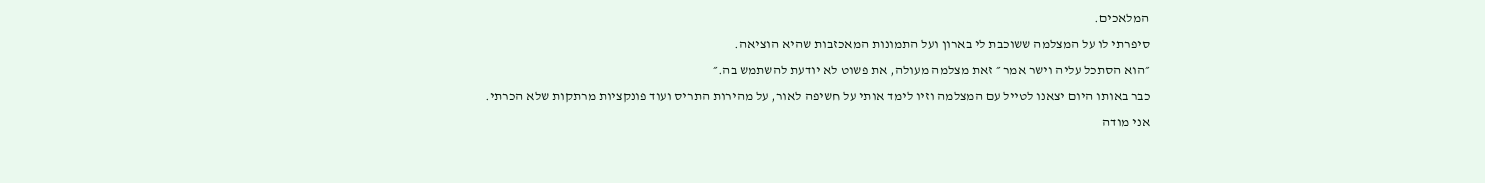המלאכים.
סיפרתי לו על המצלמה ששוכבת לי בארון ועל התמונות המאכזבות שהיא הוציאה.
״הוא הסתכל עליה וישר אמר ״ זאת מצלמה מעולה, את פשוט לא יודעת להשתמש בה.״
כבר באותו היום יצאנו לטייל עם המצלמה וזיו לימד אותי על חשיפה לאור, על מהירות התריס ועוד פונקציות מרתקות שלא הכרתי.
אני מודה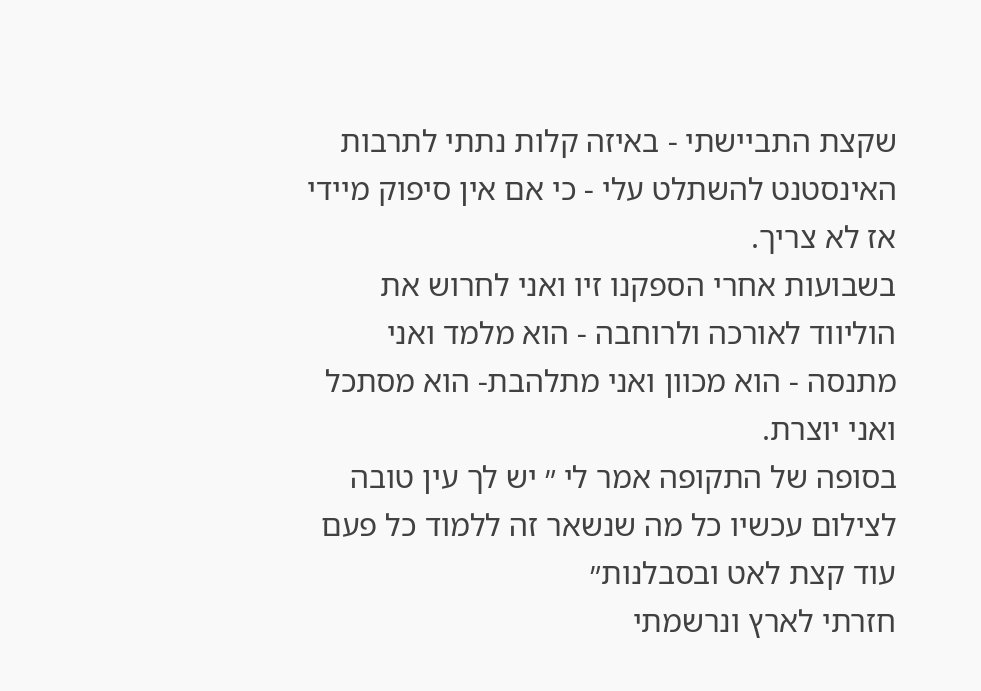שקצת התביישתי - באיזה קלות נתתי לתרבות האינסטנט להשתלט עלי - כי אם אין סיפוק מיידי אז לא צריך.
בשבועות אחרי הספקנו זיו ואני לחרוש את הוליווד לאורכה ולרוחבה - הוא מלמד ואני מתנסה - הוא מכוון ואני מתלהבת- הוא מסתכל ואני יוצרת.
בסופה של התקופה אמר לי ״ יש לך עין טובה לצילום עכשיו כל מה שנשאר זה ללמוד כל פעם עוד קצת לאט ובסבלנות״
חזרתי לארץ ונרשמתי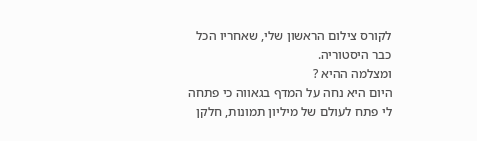לקורס צילום הראשון שלי, שאחריו הכל כבר היסטוריה.
ומצלמה ההיא ?
היום היא נחה על המדף בגאווה כי פתחה לי פתח לעולם של מיליון תמונות, חלקן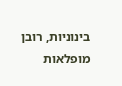בינוניות, רובן מופלאות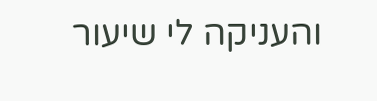והעניקה לי שיעור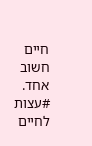חיים חשוב אחד.
#עצות לחיים